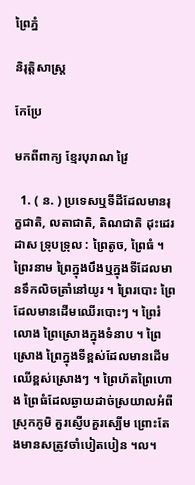ព្រៃភ្នំ

និរុត្តិសាស្ត្រ

កែប្រែ

មកពីពាក្យ ខ្មែរបុរាណ វ្រៃ

  1. ( ន. ) ប្រទេសឬទីដីដែលមានរុក្ខជាតិ, លតាជាតិ, តិណជាតិ ដុះដេរដាស ទ្រុបទ្រុល : ព្រៃតូច, ព្រៃធំ ។ ព្រៃរនាម ព្រៃក្នុងបឹងឬក្នុងទីដែលមានទឹកលិចត្រាំនៅយូរ ។ ព្រៃរបោះ ព្រៃដែលមានដើមឈើរបោះៗ ។ ព្រៃរំលោង ព្រៃស្រោងក្នុងទំនាប ។ ព្រៃស្រោង ព្រៃក្នុងទីខ្ពស់ដែលមានដើមឈើខ្ពស់ស្រោងៗ ។ ព្រៃហ័តព្រៃហោង ព្រៃធំដែលឆ្ងាយដាច់ស្រយាលអំពីស្រុកភូមិ គួរស្ញើបគួរស្បើម ព្រោះតែងមានសត្រូវចាំបៀតបៀន ។ល។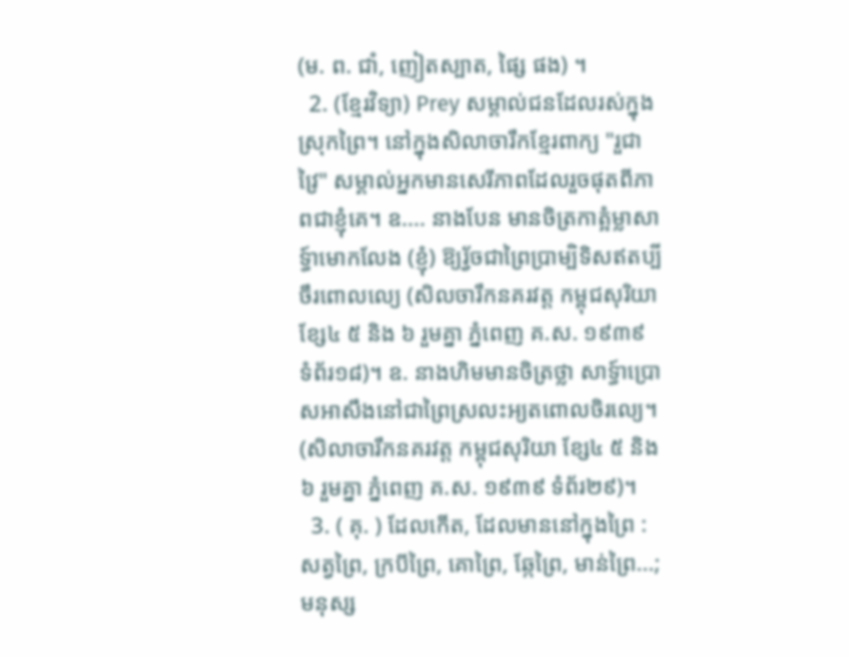(ម. ព. ជាំ, ញៀតស្បាត, ផ្សៃ ផង) ។
  2. (ខ្មែរវិទ្យា) Prey សម្គាល់ជនដែលរស់ក្នុងស្រុកព្រៃ។ នៅក្នុងសិលាចារឹកខ្មែរពាក្យ "រួជាវ្រៃ" សម្គាល់អ្នកមានសេរីភាពដែលរួចផុតពីភាពជាខ្ញុំគេ។ ឧ.... នាងបែន មានចិត្រកាត្អំម្លាសាទ្ធ៍ាមោកលែង (ខ្ញុំ) ឱ្យរ័្វចជាព្រៃប្រាម្បិទិសឥតប្បីចឹរពោលលេ្យ (សិលចារឹកនគរវត្ត កម្ពុជសុរិយា ខ្សែ៤ ៥ និង ៦ រួមគ្នា ភ្នំពេញ គ.ស. ១៩៣៩ ទំព័រ១៨)។ ឧ. នាងហិមមានចិត្រថ្លា សាទ្ធ៍ាប្រោសអាសឹងនៅជាព្រៃស្រលះអ្យតពោលចិរលេ្យ។ (សិលាចារឹកនគរវត្ត កម្ពុជសុរិយា ខ្សែ៤ ៥ និង ៦ រួមគ្នា ភ្នំពេញ គ.ស. ១៩៣៩ ទំព័រ២៩)។
  3. ( គុ. ) ដែលកើត, ដែលមាននៅក្នុងព្រៃ : សត្វព្រៃ, ក្របីព្រៃ, គោព្រៃ, ឆ្កែព្រៃ, មាន់ព្រៃ...; មនុស្ស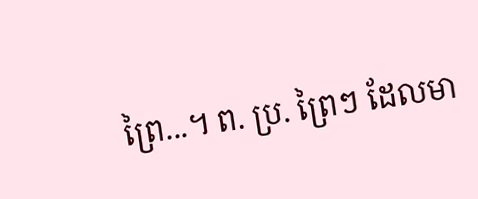ព្រៃ...។ ព. ប្រ. ព្រៃៗ ដែលមា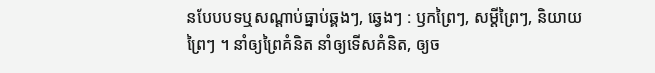នបែបបទឬសណ្ដាប់ធ្នាប់ឆ្គងៗ, ឆ្វេងៗ : ឫកព្រៃៗ, សម្ដីព្រៃៗ, និយាយព្រៃៗ ។ នាំឲ្យព្រៃគំនិត នាំឲ្យទើសគំនិត, ឲ្យច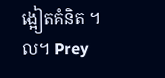ង្អៀតគំនិត ។ល។ Prey